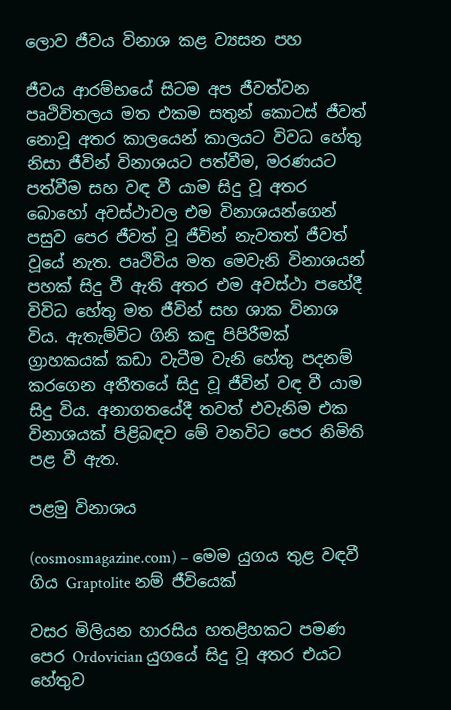ලොව ජීවය විනාශ කළ ව්‍යසන පහ

ජීවය ආරම්භයේ සිටම අප ජීවත්වන පෘථිවිතලය මත එකම සතුන් කොටස් ජීවත් නොවූ අතර කාලයෙන් කාලයට විවධ හේතු නිසා ජීවින් විනාශයට පත්වීම, මරණයට පත්වීම සහ වඳ වී යාම සිදු වූ අතර බොහෝ අවස්ථාවල එම විනාශයන්ගෙන් පසුව පෙර ජීවත් වූ ජීවින් නැවතත් ජීවත් වූයේ නැත. පෘථිවිය මත මෙවැනි විනාශයන් පහක් සිදු වී ඇති අතර එම අවස්ථා පහේදී විවිධ හේතු මත ජීවින් සහ ශාක විනාශ විය. ඇතැම්විට ගිනි කඳු පිපිරීමක් ග්‍රාහකයක් කඩා වැටීම වැනි හේතු පදනම් කරගෙන අතීතයේ සිදු වූ ජීවින් වඳ වී යාම සිදු විය. අනාගතයේදී තවත් එවැනිම එක විනාශයක් පිළිබඳව මේ වනවිට පෙර නිමිති පළ වී ඇත.

පළමු විනාශය

(cosmosmagazine.com) – මෙම යුගය තුළ වඳවී ගිය Graptolite නම් ජීවියෙක්

වසර මිලියන හාරසිය හතළිහකට පමණ පෙර Ordovician යුගයේ සිදු වූ අතර එයට හේතුව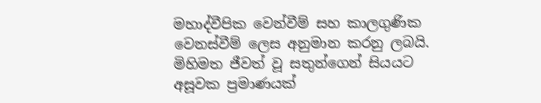මහාද්වීපික වෙන්වීම් සහ කාලගුණික වෙනස්වීම් ලෙස අනුමාන කරනු ලබයි. මිහිමත ජීවත් වූ සතුන්ගෙන් සියයට අසූවක ප්‍රමාණයක්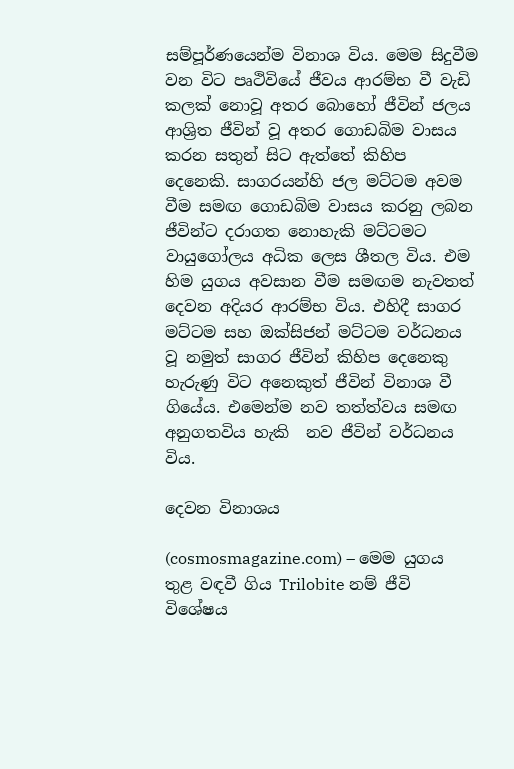සම්පූර්ණයෙන්ම විනාශ විය. මෙම සිදුවීම වන විට පෘථිවියේ ජීවය ආරම්භ වී වැඩි කලක් නොවූ අතර බොහෝ ජීවින් ජලය ආශ්‍රිත ජීවින් වූ අතර ගොඩබිම වාසය කරන සතුන් සිට ඇත්තේ කිහිප දෙනෙකි. සාගරයන්හි ජල මට්ටම අවම වීම සමඟ ගොඩබිම වාසය කරනු ලබන ජීවින්ට දරාගත නොහැකි මට්ටමට වායුගෝලය අධික ලෙස ශීතල විය. එම හිම යුගය අවසාන වීම සමඟම නැවතත් දෙවන අදියර ආරම්භ විය. එහිදී සාගර මට්ටම සහ ඔක්සිජන් මට්ටම වර්ධනය වූ නමුත් සාගර ජීවින් කිහිප දෙනෙකු හැරුණු විට අනෙකුත් ජීවින් විනාශ වී ගියේය. එමෙන්ම නව තත්ත්වය සමඟ අනුගතවිය හැකි  නව ජීවින් වර්ධනය විය.

දෙවන විනාශය

(cosmosmagazine.com) – මෙම යුගය තුළ වඳවී ගිය Trilobite නම් ජීවි විශේෂය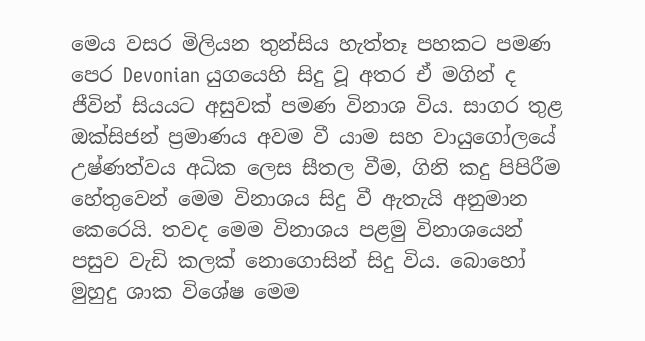මෙය වසර මිලියන තුන්සිය හැත්තෑ පහකට පමණ පෙර Devonian යුගයෙහි සිදු වූ අතර ඒ මගින් ද ජීවින් සියයට අසුවක් පමණ විනාශ විය. සාගර තුළ ඔක්සිජන් ප්‍රමාණය අවම වී යාම සහ වායුගෝලයේ උෂ්ණත්වය අධික ලෙස සීතල වීම, ගිනි කදු පිපිරීම හේතුවෙන් මෙම විනාශය සිදු වී ඇතැයි අනුමාන කෙරෙයි. තවද මෙම විනාශය පළමු විනාශයෙන් පසුව වැඩි කලක් නොගොසින් සිදු විය. බොහෝ මුහුදු ශාක විශේෂ මෙම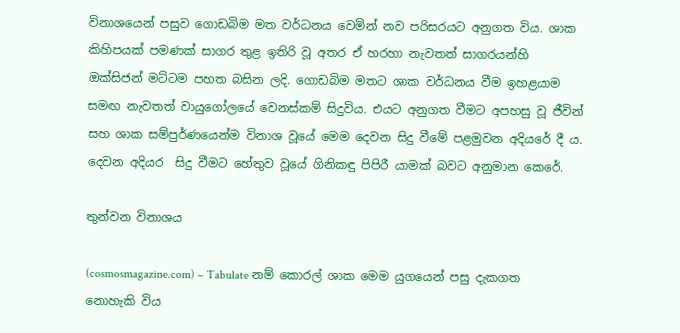විනාශයෙන් පසුව ගොඩබිම මත වර්ධනය වෙමින් නව පරිසරයට අනුගත විය. ශාක කිහිපයක් පමණක් සාගර තුළ ඉතිරි වූ අතර ඒ හරහා නැවතත් සාගරයන්හි ඔක්සිජන් මට්ටම පහත බසින ලදි. ගොඩබිම මතට ශාක වර්ධනය වීම ඉහළයාම සමඟ නැවතත් වායුගෝලයේ වෙනස්කම් සිදුවිය. එයට අනුගත වීමට අපහසු වූ ජීවින් සහ ශාක සම්පුර්ණයෙන්ම විනාශ වූයේ මෙම දෙවන සිදු වීමේ පළමුවන අදියරේ දී ය. දෙවන අදියර  සිදු වීමට හේතුව වූයේ ගිනිකඳු පිපිරී යාමක් බවට අනුමාන කෙරේ.

තුන්වන විනාශය

(cosmosmagazine.com) – Tabulate නම් කොරල් ශාක මෙම යුගයෙන් පසු දැකගත නොහැකි විය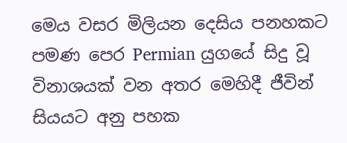මෙය වසර මිලියන දෙසිය පනහකට පමණ පෙර Permian යුගයේ සිදු වූ විනාශයක් වන අතර මෙහිදී ජීවින් සියයට අනු පහක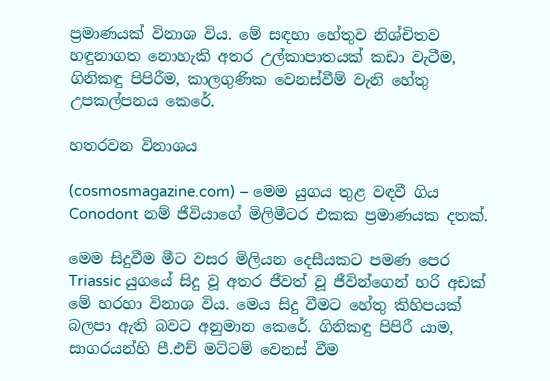ප්‍රමාණයක් විනාශ විය. මේ සඳහා හේතුව නිශ්චිතව හඳුනාගත නොහැකි අතර උල්කාපාතයක් කඩා වැටීම, ගිනිකඳු පිපිරීම, කාලගුණික වෙනස්වීම් වැනි හේතු උපකල්පනය කෙරේ.

හතරවන විනාශය

(cosmosmagazine.com) – මෙම යුගය තුළ වඳවී ගිය Conodont නම් ජීවියාගේ මිලිමීටර එකක ප්‍රමාණයක දතක්.

මෙම සිදුවීම මීට වසර මිලියන දෙසීයකට පමණ පෙර Triassic යුගයේ සිදු වූ අතර ජීවත් වූ ජීවින්ගෙන් හරි අඩක් මේ හරහා විනාශ විය. මෙය සිදු වීමට හේතු කිහිපයක් බලපා ඇති බවට අනුමාන කෙරේ. ගිනිකඳු පිපිරී යාම, සාගරයන්හි පී.එච් මට්ටම් වෙනස් වීම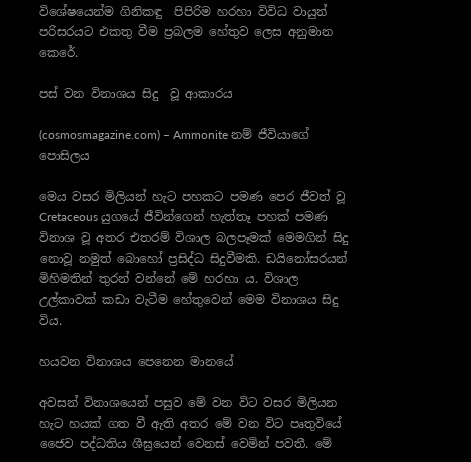විශේෂයෙන්ම ගිනිකඳු  පිපිරිම හරහා විවිධ වායුන් පරිසරයට එකතු වීම ප්‍රබලම හේතුව ලෙස අනුමාන කෙරේ.

පස් වන විනාශය සිදු  වූ ආකාරය

(cosmosmagazine.com) – Ammonite නම් ජීවියාගේ පොසිලය

මෙය වසර මිලියන් හැට පහකට පමණ පෙර ජීවත් වූ Cretaceous යුගයේ ජීවින්ගෙන් හැත්තෑ පහක් පමණ විනාශ වූ අතර එතරම් විශාල බලපෑමක් මෙමගින් සිදු නොවූ නමුත් බොහෝ ප්‍රසිද්ධ සිදුවීමකි. ඩයිනෝසරයන් මිහිමතින් තුරන් වන්නේ මේ හරහා ය. විශාල උල්කාවක් කඩා වැටීම හේතුවෙන් මෙම විනාශය සිදු විය.

හයවන විනාශය පෙනෙන මානයේ

අවසන් විනාශයෙන් පසුව මේ වන විට වසර මිලියන හැට හයක් ගත වී ඇති අතර මේ වන විට පෘතුවියේ ජෛව පද්ධතිය ශීඝ්‍රයෙන් වෙනස් වෙමින් පවතී. මේ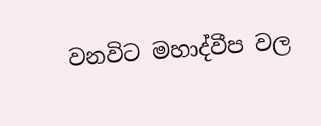වනවිට මහාද්වීප වල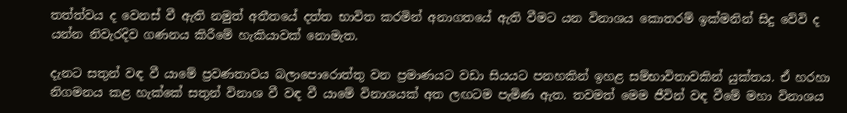තත්ත්වය ද වෙනස් වී ඇති නමුත් අතීතයේ දත්ත භාවිත කරමින් අනාගතයේ ඇති වීමට යන විනාශය කොතරම් ඉක්මනින් සිදු වේවි ද යන්න නිවැරදිව ගණනය කිරීමේ හැකියාවක් නොමැත.

දැනට සතුන් වඳ වී යාමේ ප්‍රවණතාවය බලාපොරොත්තු වන ප්‍රමාණයට වඩා සියයට පනහකින් ඉහළ සම්භාවිතාවකින් යුක්තය. ඒ හරහා නිගමනය කළ හැක්කේ සතුන් විනාශ වී වඳ වී යාමේ විනාශයක් අත ලඟටම පැමිණ ඇත. තවමත් මෙම ජීවින් වඳ වීමේ මහා විනාශය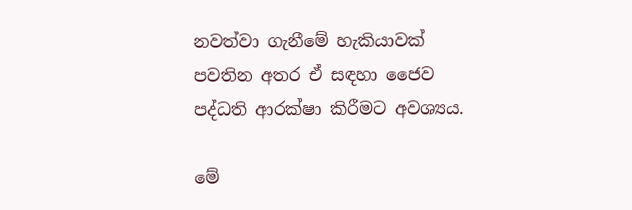නවත්වා ගැනීමේ හැකියාවක් පවතින අතර ඒ සඳහා ජෛව පද්ධති ආරක්ෂා කිරීමට අවශ්‍යය.

මේ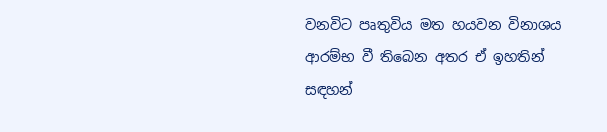වනවිට පෘතුවිය මත හයවන විනාශය ආරම්භ වී තිබෙන අතර ඒ ඉහතින් සඳහන්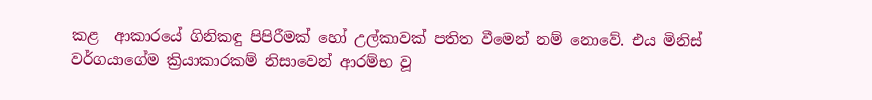කළ  ආකාරයේ ගිනිකඳු පිපිරීමක් හෝ උල්කාවක් පතිත වීමෙන් නම් නොවේ. එය මිනිස් වර්ගයාගේම ක්‍රියාකාරකම් නිසාවෙන් ආරම්භ වූ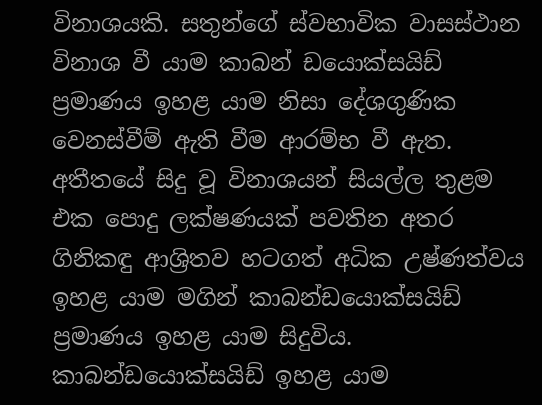විනාශයකි. සතුන්ගේ ස්වභාවික වාසස්ථාන විනාශ වී යාම කාබන් ඩයොක්සයිඩ් ප්‍රමාණය ඉහළ යාම නිසා දේශගුණික වෙනස්වීම් ඇති වීම ආරම්භ වී ඇත. අතීතයේ සිදු වූ විනාශයන් සියල්ල තුළම එක පොදු ලක්ෂණයක් පවතින අතර ගිනිකඳු ආශ්‍රිතව හටගත් අධික උෂ්ණත්වය ඉහළ යාම මගින් කාබන්ඩයොක්සයිඩ් ප්‍රමාණය ඉහළ යාම සිදුවිය. කාබන්ඩයොක්සයිඩ් ඉහළ යාම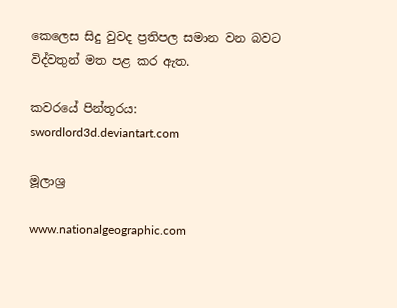කෙලෙස සිදු වුවද ප්‍රතිපල සමාන වන බවට විද්වතුන් මත පළ කර ඇත.

කවරයේ පින්තූරය: swordlord3d.deviantart.com

මූලාශ්‍ර

www.nationalgeographic.com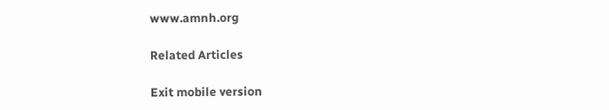www.amnh.org

Related Articles

Exit mobile version